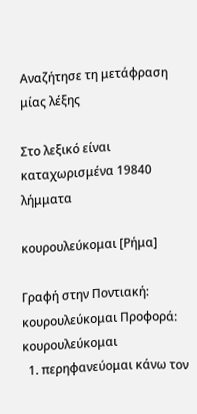Αναζήτησε τη μετάφραση μίας λέξης

Στο λεξικό είναι καταχωρισμένα 19840 λήμματα

κουρουλεύκομαι [Ρήμα]

Γραφή στην Ποντιακή: κουρουλεύκομαι Προφορά: κουρουλεύκομαι
  1. περηφανεύομαι κάνω τον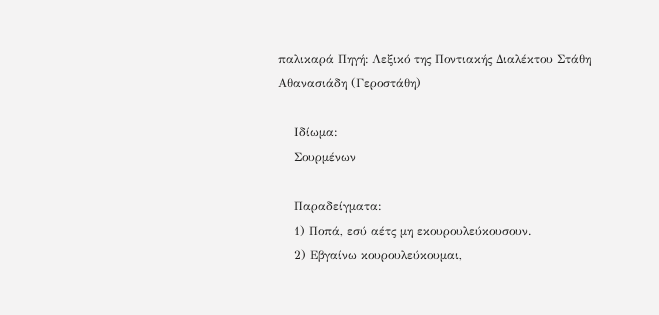παλικαρά Πηγή: Λεξικό της Ποντιακής Διαλέκτου Στάθη Αθανασιάδη (Γεροστάθη)

    Ιδίωμα:
    Σουρμένων

    Παραδείγματα:
    1) Ποπά, εσύ αέτς μη εκουρουλεύκουσουν.
    2) Εβγαίνω κουρουλεύκουμαι,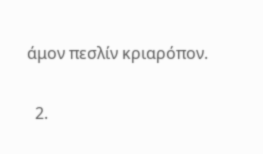άμον πεσλίν κριαρόπον.

  2.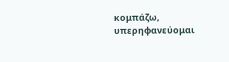κομπάζω, υπερηφανεύομαι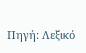Πηγή: Λεξικό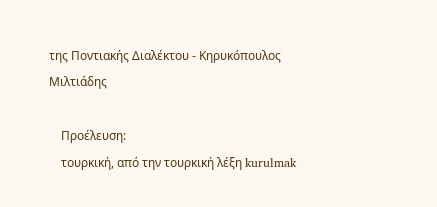της Ποντιακής Διαλέκτου - Κηρυκόπουλος Μιλτιάδης

    Προέλευση:
    τουρκική, από την τουρκική λέξη kurulmak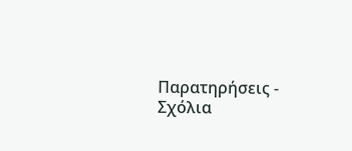Παρατηρήσεις - Σχόλια